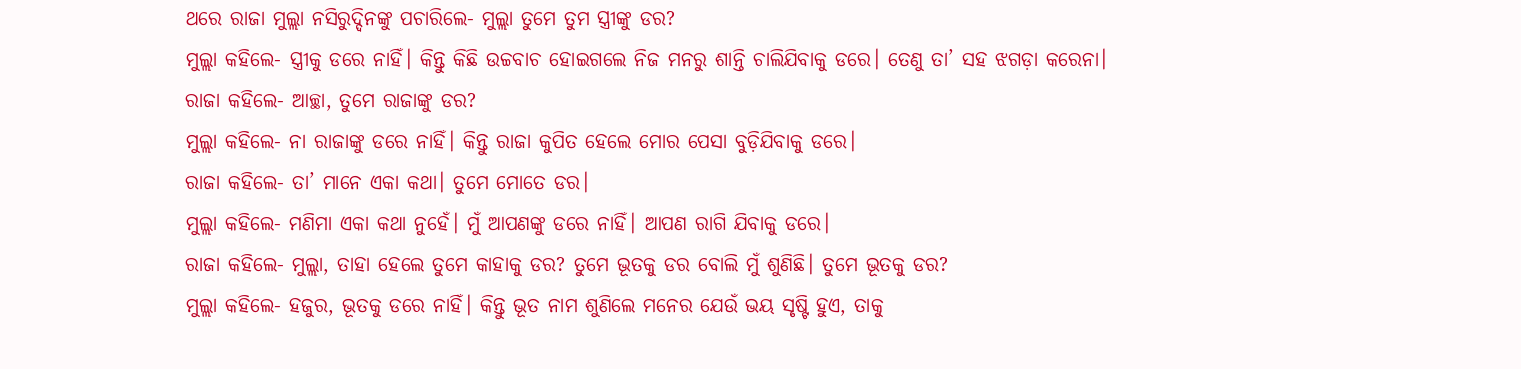ଥରେ ରାଜା ମୁଲ୍ଲା ନସିରୁଦ୍ଦିନଙ୍କୁ ପଚାରିଲେ- ମୁଲ୍ଲା ତୁମେ ତୁମ ସ୍ତ୍ରୀଙ୍କୁ ଡର?
ମୁଲ୍ଲା କହିଲେ- ସ୍ତ୍ରୀକୁ ଡରେ ନାହିଁ। କିନ୍ତୁ କିଛି ଉଚ୍ଚବାଚ ହୋଇଗଲେ ନିଜ ମନରୁ ଶାନ୍ତି ଚାଲିଯିବାକୁ ଡରେ। ତେଣୁ ତା’ ସହ ଝଗଡ଼ା କରେନା।
ରାଜା କହିଲେ- ଆଚ୍ଛା, ତୁମେ ରାଜାଙ୍କୁ ଡର?
ମୁଲ୍ଲା କହିଲେ- ନା ରାଜାଙ୍କୁ ଡରେ ନାହିଁ। କିନ୍ତୁ ରାଜା କୁପିତ ହେଲେ ମୋର ପେସା ବୁଡ଼ିଯିବାକୁ ଡରେ।
ରାଜା କହିଲେ- ତା’ ମାନେ ଏକା କଥା। ତୁମେ ମୋତେ ଡର।
ମୁଲ୍ଲା କହିଲେ- ମଣିମା ଏକା କଥା ନୁହେଁ। ମୁଁ ଆପଣଙ୍କୁ ଡରେ ନାହିଁ। ଆପଣ ରାଗି ଯିବାକୁ ଡରେ।
ରାଜା କହିଲେ- ମୁଲ୍ଲା, ତାହା ହେଲେ ତୁମେ କାହାକୁ ଡର? ତୁମେ ଭୂତକୁ ଡର ବୋଲି ମୁଁ ଶୁଣିଛି। ତୁମେ ଭୂତକୁ ଡର?
ମୁଲ୍ଲା କହିଲେ- ହଜୁର, ଭୂତକୁ ଡରେ ନାହିଁ। କିନ୍ତୁ ଭୂତ ନାମ ଶୁଣିଲେ ମନେର ଯେଉଁ ଭୟ ସୃଷ୍ଟି ହୁଏ, ତାକୁ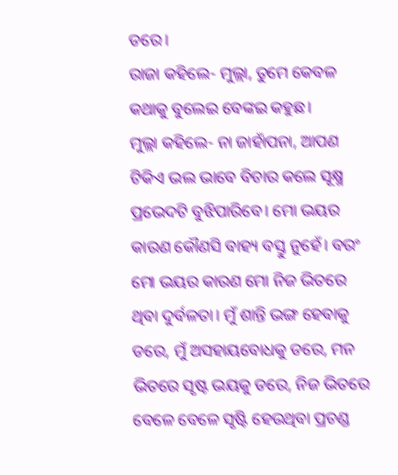ଡରେ।
ରାଜା କହିଲେ- ମୁଲ୍ଲା, ତୁମେ କେବଳ କଥାକୁ ବୁଲେଇ ବେଙ୍କଇ କହୁଛ।
ମୁଲ୍ଲା କହିଲେ- ନା ଜାହାଁପନା, ଆପଣ ଟିକିଏ ଭଲ ଭାବେ ବିଚାର କଲେ ସୂକ୍ଷ୍ମ ପ୍ରଭେଦଟି ବୁଝିପାରିବେ। ମୋ ଭୟର କାରଣ କୌଣସି ବାହ୍ୟ ବସ୍ତୁ ନୁହେଁ। ବରଂ ମୋ ଭୟର କାରଣ ମୋ ନିଜ ଭିତରେ ଥିବା ଦୁର୍ବଳତା। ମୁଁ ଶାନ୍ତି ଭଙ୍ଗ ହେବାକୁ ଡରେ, ମୁଁ ଅସହାୟବୋଧକୁ ଡରେ, ମନ ଭିତରେ ସୃଷ୍ଟ ଭୟକୁ ଡରେ, ନିଜ ଭିତରେ ବେଳେ ବେଳେ ସୃଷ୍ଟି ହେଉଥିବା ପ୍ରଚଣ୍ଡ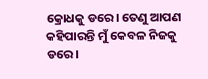କ୍ରୋଧକୁ ଡରେ। ତେଣୁ ଆପଣ କହିପାରନ୍ତି ମୁଁ କେବଳ ନିଜକୁ ଡରେ।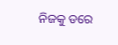ନିଜକୁ ଡରେ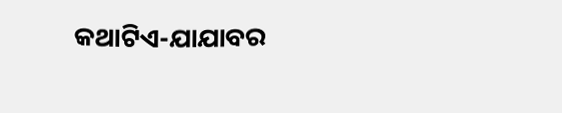କଥାଟିଏ-ଯାଯାବର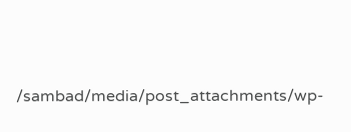/sambad/media/post_attachments/wp-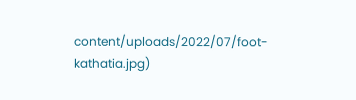content/uploads/2022/07/foot-kathatia.jpg)